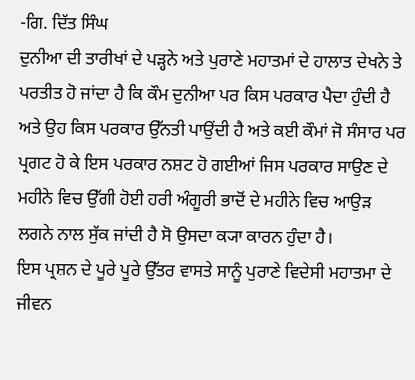-ਗਿ. ਦਿੱਤ ਸਿੰਘ
ਦੁਨੀਆ ਦੀ ਤਾਰੀਖਾਂ ਦੇ ਪੜ੍ਹਨੇ ਅਤੇ ਪੁਰਾਣੇ ਮਹਾਤਮਾਂ ਦੇ ਹਾਲਾਤ ਦੇਖਨੇ ਤੇ ਪਰਤੀਤ ਹੋ ਜਾਂਦਾ ਹੈ ਕਿ ਕੌਮ ਦੁਨੀਆ ਪਰ ਕਿਸ ਪਰਕਾਰ ਪੈਦਾ ਹੁੰਦੀ ਹੈ ਅਤੇ ਉਹ ਕਿਸ ਪਰਕਾਰ ਉੱਨਤੀ ਪਾਉਂਦੀ ਹੈ ਅਤੇ ਕਈ ਕੌਮਾਂ ਜੋ ਸੰਸਾਰ ਪਰ ਪ੍ਰਗਟ ਹੋ ਕੇ ਇਸ ਪਰਕਾਰ ਨਸ਼ਟ ਹੋ ਗਈਆਂ ਜਿਸ ਪਰਕਾਰ ਸਾਉਣ ਦੇ ਮਹੀਨੇ ਵਿਚ ਉੱਗੀ ਹੋਈ ਹਰੀ ਅੰਗੂਰੀ ਭਾਦੋਂ ਦੇ ਮਹੀਨੇ ਵਿਚ ਆਉੜ ਲਗਨੇ ਨਾਲ ਸੁੱਕ ਜਾਂਦੀ ਹੈ ਸੋ ਉਸਦਾ ਕ੍ਯਾ ਕਾਰਨ ਹੁੰਦਾ ਹੈ।
ਇਸ ਪ੍ਰਸ਼ਨ ਦੇ ਪੂਰੇ ਪੂਰੇ ਉੱਤਰ ਵਾਸਤੇ ਸਾਨੂੰ ਪੁਰਾਣੇ ਵਿਦੇਸੀ ਮਹਾਤਮਾ ਦੇ ਜੀਵਨ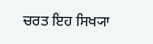ਚਰਤ ਇਹ ਸਿਖ੍ਯਾ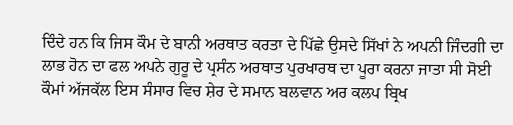ਦਿੰਦੇ ਹਨ ਕਿ ਜਿਸ ਕੌਮ ਦੇ ਬਾਨੀ ਅਰਥਾਤ ਕਰਤਾ ਦੇ ਪਿੱਛੇ ਉਸਦੇ ਸਿੱਖਾਂ ਨੇ ਅਪਨੀ ਜਿੰਦਗੀ ਦਾ ਲਾਭ ਹੋਨ ਦਾ ਫਲ ਅਪਨੇ ਗੁਰੂ ਦੇ ਪ੍ਰਸੰਨ ਅਰਥਾਤ ਪੁਰਖਾਰਥ ਦਾ ਪੂਰਾ ਕਰਨਾ ਜਾਤਾ ਸੀ ਸੋਈ ਕੌਮਾਂ ਅੱਜਕੱਲ ਇਸ ਸੰਸਾਰ ਵਿਚ ਸ਼ੇਰ ਦੇ ਸਮਾਨ ਬਲਵਾਨ ਅਰ ਕਲਪ ਬ੍ਰਿਖ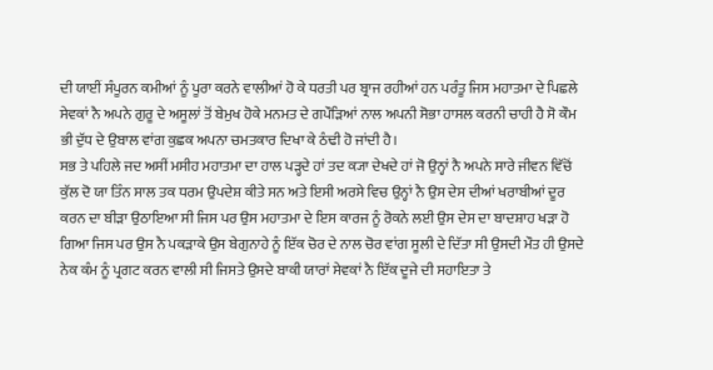ਦੀ ਯਾਈਂ ਸੰਪੂਰਨ ਕਮੀਆਂ ਨੂੰ ਪੂਰਾ ਕਰਨੇ ਵਾਲੀਆਂ ਹੋ ਕੇ ਧਰਤੀ ਪਰ ਬ੍ਰਾਜ ਰਹੀਆਂ ਹਨ ਪਰੰਤੂ ਜਿਸ ਮਹਾਤਮਾ ਦੇ ਪਿਛਲੇ ਸੇਵਕਾਂ ਨੈ ਅਪਨੇ ਗੁਰੂ ਦੇ ਅਸੂਲਾਂ ਤੋਂ ਬੇਮੁਖ ਹੋਕੇ ਮਨਮਤ ਦੇ ਗਪੌੜਿਆਂ ਨਾਲ ਅਪਨੀ ਸੋਭਾ ਹਾਸਲ ਕਰਨੀ ਚਾਹੀ ਹੈ ਸੋ ਕੌਮ ਭੀ ਦੁੱਧ ਦੇ ਉਬਾਲ ਵਾਂਗ ਕੁਛਕ ਅਪਨਾ ਚਮਤਕਾਰ ਦਿਖਾ ਕੇ ਠੰਢੀ ਹੋ ਜਾਂਦੀ ਹੈ।
ਸਭ ਤੇ ਪਹਿਲੇ ਜਦ ਅਸੀਂ ਮਸੀਹ ਮਹਾਤਮਾ ਦਾ ਹਾਲ ਪੜ੍ਹਦੇ ਹਾਂ ਤਦ ਕ੍ਯਾ ਦੇਖਦੇ ਹਾਂ ਜੋ ਉਨ੍ਹਾਂ ਨੈ ਅਪਨੇ ਸਾਰੇ ਜੀਵਨ ਵਿੱਚੋਂ ਕੁੱਲ ਦੋ ਯਾ ਤਿੰਨ ਸਾਲ ਤਕ ਧਰਮ ਉਪਦੇਸ਼ ਕੀਤੇ ਸਨ ਅਤੇ ਇਸੀ ਅਰਸੇ ਵਿਚ ਉਨ੍ਹਾਂ ਨੈ ਉਸ ਦੇਸ ਦੀਆਂ ਖਰਾਬੀਆਂ ਦੂਰ ਕਰਨ ਦਾ ਬੀੜਾ ਉਠਾਇਆ ਸੀ ਜਿਸ ਪਰ ਉਸ ਮਹਾਤਮਾ ਦੇ ਇਸ ਕਾਰਜ ਨੂੰ ਰੋਕਨੇ ਲਈ ਉਸ ਦੇਸ ਦਾ ਬਾਦਸ਼ਾਹ ਖੜਾ ਹੋ ਗਿਆ ਜਿਸ ਪਰ ਉਸ ਨੈ ਪਕੜਾਕੇ ਉਸ ਬੇਗੁਨਾਹੇ ਨੂੰ ਇੱਕ ਚੋਰ ਦੇ ਨਾਲ ਚੋਰ ਵਾਂਗ ਸੂਲੀ ਦੇ ਦਿੱਤਾ ਸੀ ਉਸਦੀ ਮੌਤ ਹੀ ਉਸਦੇ ਨੇਕ ਕੰਮ ਨੂੰ ਪ੍ਰਗਟ ਕਰਨ ਵਾਲੀ ਸੀ ਜਿਸਤੇ ਉਸਦੇ ਬਾਕੀ ਯਾਰਾਂ ਸੇਵਕਾਂ ਨੈ ਇੱਕ ਦੂਜੇ ਦੀ ਸਹਾਇਤਾ ਤੇ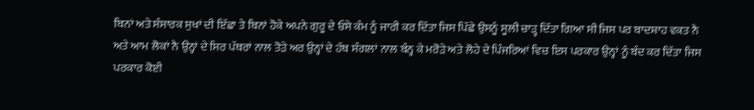ਬਿਨਾਂ ਅਤੇ ਸੰਸਾਰਕ ਸੁਖਾਂ ਦੀ ਇੱਛਾ ਤੇ ਬਿਨਾਂ ਹੋਕੇ ਅਪਨੇ ਗੁਰੂ ਦੇ ਓਸੇ ਕੰਮ ਨੂੰ ਜਾਰੀ ਕਰ ਦਿੱਤਾ ਜਿਸ ਪਿੱਛੇ ਉਸਨੂੰ ਸੂਲੀ ਚਾੜ੍ਹ ਦਿੱਤਾ ਗਿਆ ਸੀ ਜਿਸ ਪਰ ਬਾਦਸ਼ਾਹ ਵਕਤ ਨੈ ਅਤੇ ਆਮ ਲੋਕਾਂ ਨੈ ਉਨ੍ਹਾਂ ਦੇ ਸਿਰ ਪੱਥਰਾਂ ਨਾਲ ਤੋੜੇ ਅਰ ਉਨ੍ਹਾਂ ਦੇ ਹੱਥ ਸੰਗਲਾਂ ਨਾਲ ਬੰਨ੍ਹ ਕੇ ਮਰੋੜੇ ਅਤੇ ਲੋਹੇ ਦੇ ਪਿੰਜਰਿਆਂ ਵਿਚ ਇਸ ਪਰਕਾਰ ਉਨ੍ਹਾਂ ਨੂੰ ਬੰਦ ਕਰ ਦਿੱਤਾ ਜਿਸ ਪਰਕਾਰ ਕੋਈ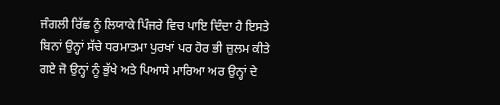ਜੰਗਲੀ ਰਿੱਛ ਨੂੰ ਲਿਯਾਕੇ ਪਿੰਜਰੇ ਵਿਚ ਪਾਇ ਦਿੰਦਾ ਹੈ ਇਸਤੇ ਬਿਨਾਂ ਉਨ੍ਹਾਂ ਸੱਚੇ ਧਰਮਾਤਮਾ ਪੁਰਖਾਂ ਪਰ ਹੋਰ ਭੀ ਜ਼ੁਲਮ ਕੀਤੇ ਗਏ ਜੋ ਉਨ੍ਹਾਂ ਨੂੰ ਭੁੱਖੇ ਅਤੇ ਪਿਆਸੇ ਮਾਰਿਆ ਅਰ ਉਨ੍ਹਾਂ ਦੇ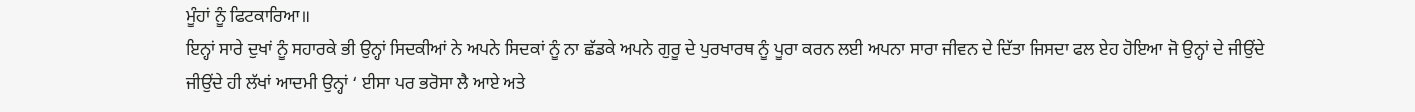ਮੂੰਹਾਂ ਨੂੰ ਫਿਟਕਾਰਿਆ॥
ਇਨ੍ਹਾਂ ਸਾਰੇ ਦੁਖਾਂ ਨੂੰ ਸਹਾਰਕੇ ਭੀ ਉਨ੍ਹਾਂ ਸਿਦਕੀਆਂ ਨੇ ਅਪਨੇ ਸਿਦਕਾਂ ਨੂੰ ਨਾ ਛੱਡਕੇ ਅਪਨੇ ਗੁਰੂ ਦੇ ਪੁਰਖਾਰਥ ਨੂੰ ਪੂਰਾ ਕਰਨ ਲਈ ਅਪਨਾ ਸਾਰਾ ਜੀਵਨ ਦੇ ਦਿੱਤਾ ਜਿਸਦਾ ਫਲ ਏਹ ਹੋਇਆ ਜੋ ਉਨ੍ਹਾਂ ਦੇ ਜੀਉਂਦੇ ਜੀਉਂਦੇ ਹੀ ਲੱਖਾਂ ਆਦਮੀ ਉਨ੍ਹਾਂ ‘ ਈਸਾ ਪਰ ਭਰੋਸਾ ਲੈ ਆਏ ਅਤੇ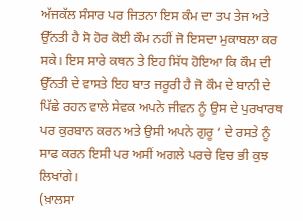ਅੱਜਕੱਲ ਸੰਸਾਰ ਪਰ ਜਿਤਨਾ ਇਸ ਕੰਮ ਦਾ ਤਪ ਤੇਜ ਅਤੇ ਉੱਨਤੀ ਹੈ ਸੋ ਹੋਰ ਕੋਈ ਕੌਮ ਨਹੀਂ ਜੋ ਇਸਦਾ ਮੁਕਾਬਲਾ ਕਰ ਸਕੇ। ਇਸ ਸਾਰੇ ਕਥਨ ਤੇ ਇਹ ਸਿੱਧ ਹੋਇਆ ਕਿ ਕੌਮ ਦੀ ਉੱਨਤੀ ਦੇ ਵਾਸਤੇ ਇਹ ਬਾਤ ਜਰੂਰੀ ਹੈ ਜੋ ਕੌਮ ਦੇ ਬਾਨੀ ਦੇ ਪਿੱਛੇ ਰਹਨ ਵਾਲੇ ਸੇਵਕ ਅਪਨੇ ਜੀਵਨ ਨੂੰ ਉਸ ਦੇ ਪੁਰਖਾਰਥ ਪਰ ਕੁਰਬਾਨ ਕਰਨ ਅਤੇ ਉਸੀ ਅਪਨੇ ਗੁਰੂ ‘ ਦੇ ਰਸਤੇ ਨੂੰ ਸਾਫ ਕਰਨ ਇਸੀ ਪਰ ਅਸੀਂ ਅਗਲੇ ਪਰਚੇ ਵਿਚ ਭੀ ਕੁਝ ਲਿਖਾਂਗੇ।
(ਖ਼ਾਲਸਾ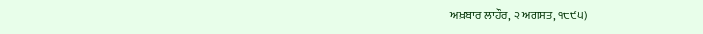ਅਖ਼ਬਾਰ ਲਾਹੌਰ, ੨ ਅਗਸਤ, ੧੮੯੫)